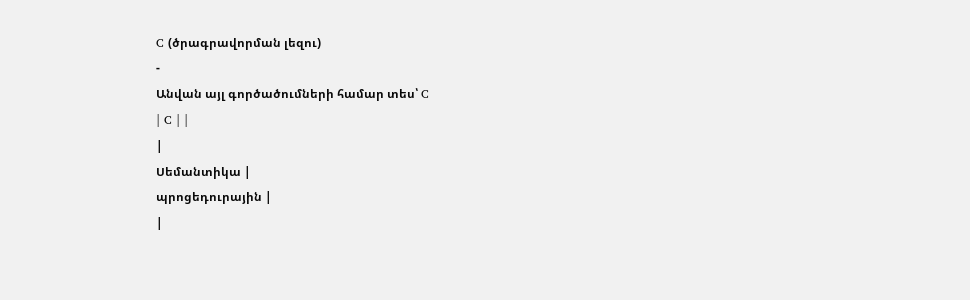C (ծրագրավորման լեզու)
-
Անվան այլ գործածումների համար տես՝ C
| C | |
|
Սեմանտիկա |
պրոցեդուրային |
|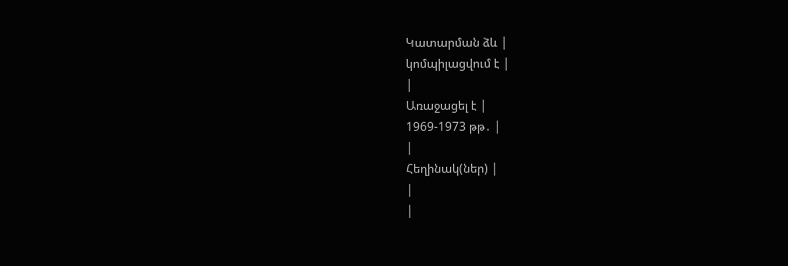Կատարման ձև |
կոմպիլացվում է |
|
Առաջացել է |
1969-1973 թթ․ |
|
Հեղինակ(ներ) |
|
|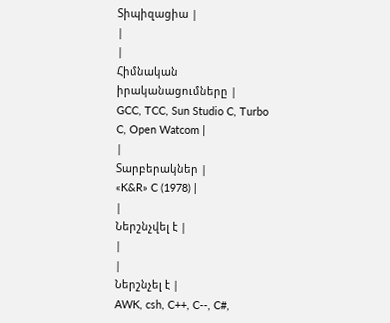Տիպիզացիա |
|
|
Հիմնական իրականացումները |
GCC, TCC, Sun Studio C, Turbo C, Open Watcom |
|
Տարբերակներ |
«K&R» C (1978) |
|
Ներշնչվել է |
|
|
Ներշնչել է |
AWK, csh, C++, C--, C#,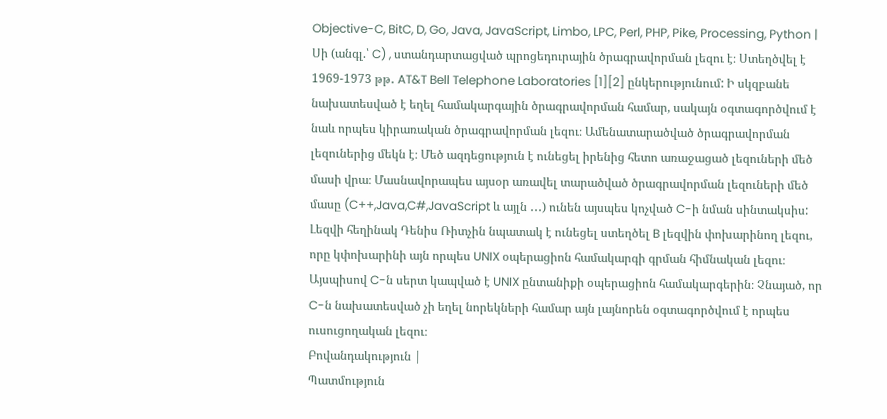Objective-C, BitC, D, Go, Java, JavaScript, Limbo, LPC, Perl, PHP, Pike, Processing, Python |
Սի (անգլ.՝ C) , ստանդարտացված պրոցեդուրային ծրագրավորման լեզու է։ Ստեղծվել է 1969-1973 թթ․ AT&T Bell Telephone Laboratories [1][2] ընկերությունում: Ի սկզբանե նախատեսված է եղել համակարգային ծրագրավորման համար, սակայն օգտագործվում է նաև որպես կիրառական ծրագրավորման լեզու։ Ամենատարածված ծրագրավորման լեզուներից մեկն է։ Մեծ ազդեցություն է ունեցել իրենից հետո առաջացած լեզուների մեծ մասի վրա։ Մասնավորապես այսօր առավել տարածված ծրագրավորման լեզուների մեծ մասը (C++,Java,C#,JavaScript և այլն ․․․) ունեն այսպես կոչված C-ի նման սինտակսիս: Լեզվի հեղինակ Դենիս Ռիտչին նպատակ է ունեցել ստեղծել B լեզվին փոխարինող լեզու, որը կփոխարինի այն որպես UNIX օպերացիոն համակարգի գրման հիմնական լեզու։ Այսպիսով C-ն սերտ կապված է UNIX ընտանիքի օպերացիոն համակարգերին։ Չնայած, որ C-ն նախատեսված չի եղել նորեկների համար այն լայնորեն օգտագործվում է որպես ուսուցողական լեզու։
Բովանդակություն |
Պատմություն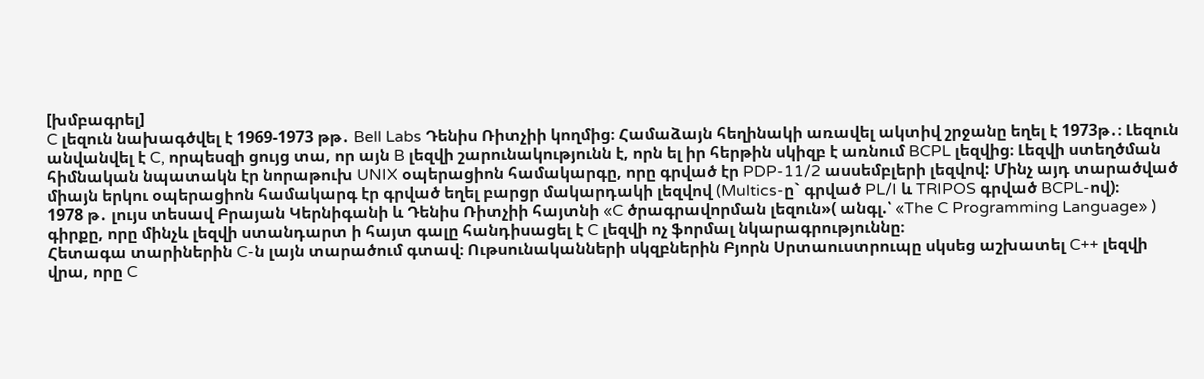[խմբագրել]
C լեզուն նախագծվել է 1969-1973 թթ․ Bell Labs Դենիս Ռիտչիի կողմից։ Համաձայն հեղինակի առավել ակտիվ շրջանը եղել է 1973թ․։ Լեզուն անվանվել է C, որպեսզի ցույց տա, որ այն B լեզվի շարունակությունն է, որն ել իր հերթին սկիզբ է առնում BCPL լեզվից։ Լեզվի ստեղծման հիմնական նպատակն էր նորաթուխ UNIX օպերացիոն համակարգը, որը գրված էր PDP-11/2 ասսեմբլերի լեզվով: Մինչ այդ տարածված միայն երկու օպերացիոն համակարգ էր գրված եղել բարցր մակարդակի լեզվով (Multics-ը` գրված PL/I և TRIPOS գրված BCPL-ով)։
1978 թ․ լույս տեսավ Բրայան Կերնիգանի և Դենիս Ռիտչիի հայտնի «C ծրագրավորման լեզուն»( անգլ.՝ «The C Programming Language» ) գիրքը, որը մինչև լեզվի ստանդարտ ի հայտ գալը հանդիսացել է C լեզվի ոչ ֆորմալ նկարագրություննը։
Հետագա տարիներին C-ն լայն տարածում գտավ։ Ութսունականների սկզբներին Բյորն Սրտաուստրուպը սկսեց աշխատել C++ լեզվի վրա, որը C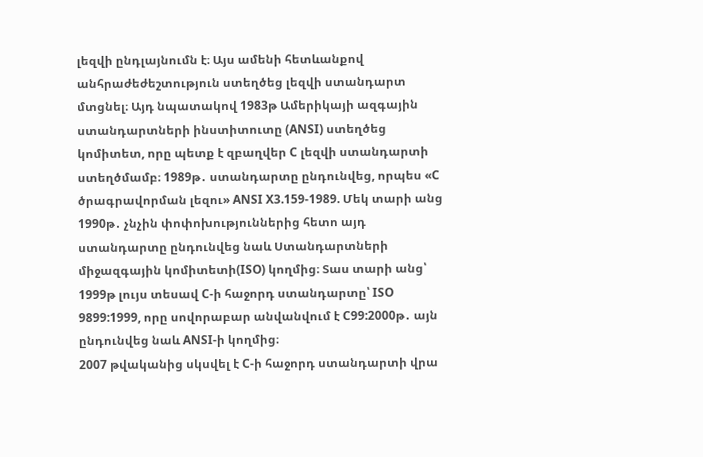լեզվի ընդլայնումն է։ Այս ամենի հետևանքով անհրաժեժեշտություն ստեղծեց լեզվի ստանդարտ մտցնել։ Այդ նպատակով 1983թ Ամերիկայի ազգային ստանդարտների ինստիտուտը (ANSI) ստեղծեց կոմիտետ, որը պետք է զբաղվեր C լեզվի ստանդարտի ստեղծմամբ։ 1989թ․ ստանդարտը ընդունվեց, որպես «C ծրագրավորման լեզու» ANSI X3.159-1989. Մեկ տարի անց 1990թ․ չնչին փոփոխություններից հետո այդ ստանդարտը ընդունվեց նաև Ստանդարտների միջազգային կոմիտետի(ISO) կողմից։ Տաս տարի անց՝ 1999թ լույս տեսավ C-ի հաջորդ ստանդարտը՝ ISO 9899:1999, որը սովորաբար անվանվում է C99:2000թ․ այն ընդունվեց նաև ANSI-ի կողմից։
2007 թվականից սկսվել է C-ի հաջորդ ստանդարտի վրա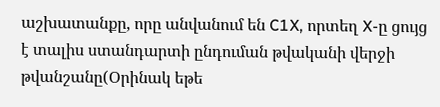աշխատանքը, որը անվանում են C1X, որտեղ X-ը ցույց է տալիս ստանդարտի ընդուման թվականի վերջի թվանշանը(Օրինակ եթե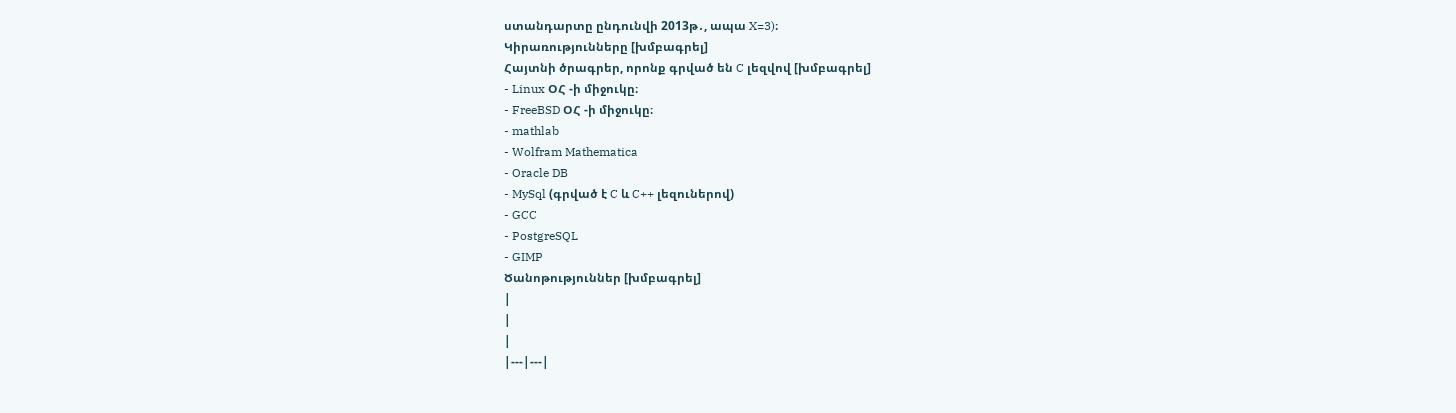ստանդարտը ընդունվի 2013թ․, ապա X=3)։
Կիրառությունները [խմբագրել]
Հայտնի ծրագրեր, որոնք գրված են C լեզվով [խմբագրել]
- Linux ՕՀ -ի միջուկը։
- FreeBSD ՕՀ -ի միջուկը։
- mathlab
- Wolfram Mathematica
- Oracle DB
- MySql (գրված է C և C++ լեզուներով)
- GCC
- PostgreSQL
- GIMP
Ծանոթություններ [խմբագրել]
|
|
|
|---|---|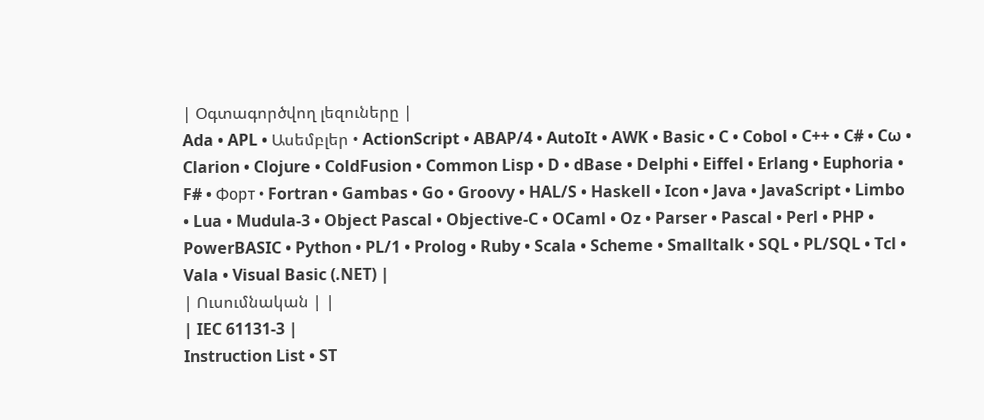| Օգտագործվող լեզուները |
Ada • APL • Ասեմբլեր • ActionScript • ABAP/4 • AutoIt • AWK • Basic • C • Cobol • C++ • C# • Cω • Clarion • Clojure • ColdFusion • Common Lisp • D • dBase • Delphi • Eiffel • Erlang • Euphoria • F# • Форт • Fortran • Gambas • Go • Groovy • HAL/S • Haskell • Icon • Java • JavaScript • Limbo • Lua • Mudula-3 • Object Pascal • Objective-C • OCaml • Oz • Parser • Pascal • Perl • PHP • PowerBASIC • Python • PL/1 • Prolog • Ruby • Scala • Scheme • Smalltalk • SQL • PL/SQL • Tcl • Vala • Visual Basic (.NET) |
| Ուսումնական | |
| IEC 61131-3 |
Instruction List • ST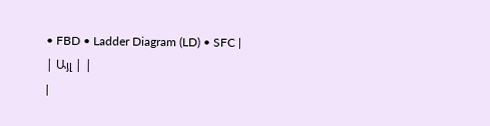• FBD • Ladder Diagram (LD) • SFC |
| Այլ | |
|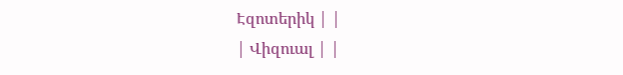Էզոտերիկ | |
| Վիզուալ | |